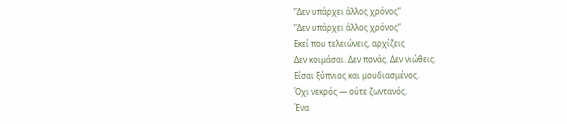”Δεν υπάρχει άλλος χρόνος”
”Δεν υπάρχει άλλος χρόνος”
Εκεί που τελειώνεις, αρχίζεις
Δεν κοιμάσαι. Δεν πονάς. Δεν νιώθεις.
Είσαι ξύπνιος και μουδιασμένος.
Όχι νεκρός — ούτε ζωντανός.
Ένα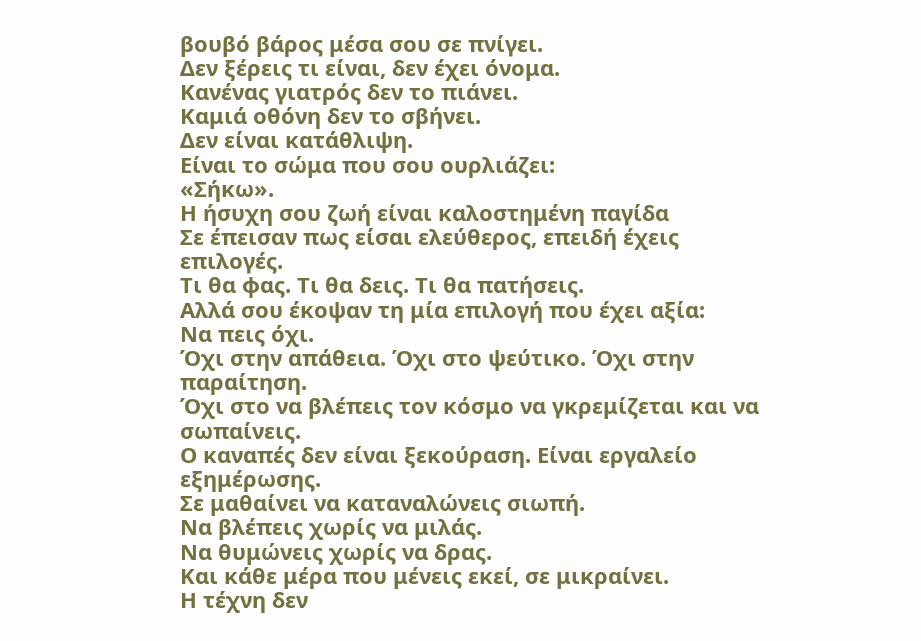βουβό βάρος μέσα σου σε πνίγει.
Δεν ξέρεις τι είναι, δεν έχει όνομα.
Κανένας γιατρός δεν το πιάνει.
Καμιά οθόνη δεν το σβήνει.
Δεν είναι κατάθλιψη.
Είναι το σώμα που σου ουρλιάζει:
«Σήκω».
Η ήσυχη σου ζωή είναι καλοστημένη παγίδα
Σε έπεισαν πως είσαι ελεύθερος, επειδή έχεις επιλογές.
Τι θα φας. Τι θα δεις. Τι θα πατήσεις.
Αλλά σου έκοψαν τη μία επιλογή που έχει αξία:
Να πεις όχι.
Όχι στην απάθεια. Όχι στο ψεύτικο. Όχι στην παραίτηση.
Όχι στο να βλέπεις τον κόσμο να γκρεμίζεται και να σωπαίνεις.
Ο καναπές δεν είναι ξεκούραση. Είναι εργαλείο εξημέρωσης.
Σε μαθαίνει να καταναλώνεις σιωπή.
Να βλέπεις χωρίς να μιλάς.
Να θυμώνεις χωρίς να δρας.
Και κάθε μέρα που μένεις εκεί, σε μικραίνει.
Η τέχνη δεν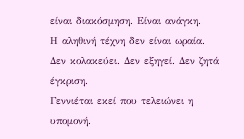είναι διακόσμηση. Είναι ανάγκη.
Η αληθινή τέχνη δεν είναι ωραία.
Δεν κολακεύει. Δεν εξηγεί. Δεν ζητά έγκριση.
Γεννιέται εκεί που τελειώνει η υπομονή.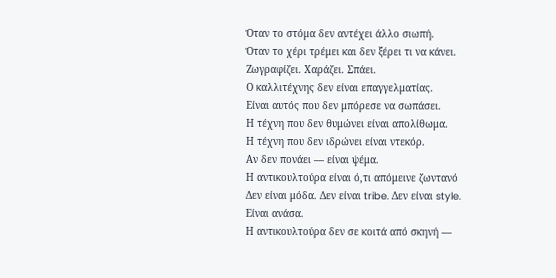Όταν το στόμα δεν αντέχει άλλο σιωπή.
Όταν το χέρι τρέμει και δεν ξέρει τι να κάνει.
Ζωγραφίζει. Χαράζει. Σπάει.
Ο καλλιτέχνης δεν είναι επαγγελματίας.
Είναι αυτός που δεν μπόρεσε να σωπάσει.
Η τέχνη που δεν θυμώνει είναι απολίθωμα.
Η τέχνη που δεν ιδρώνει είναι ντεκόρ.
Αν δεν πονάει — είναι ψέμα.
Η αντικουλτούρα είναι ό,τι απόμεινε ζωντανό
Δεν είναι μόδα. Δεν είναι tribe. Δεν είναι style.
Είναι ανάσα.
Η αντικουλτούρα δεν σε κοιτά από σκηνή —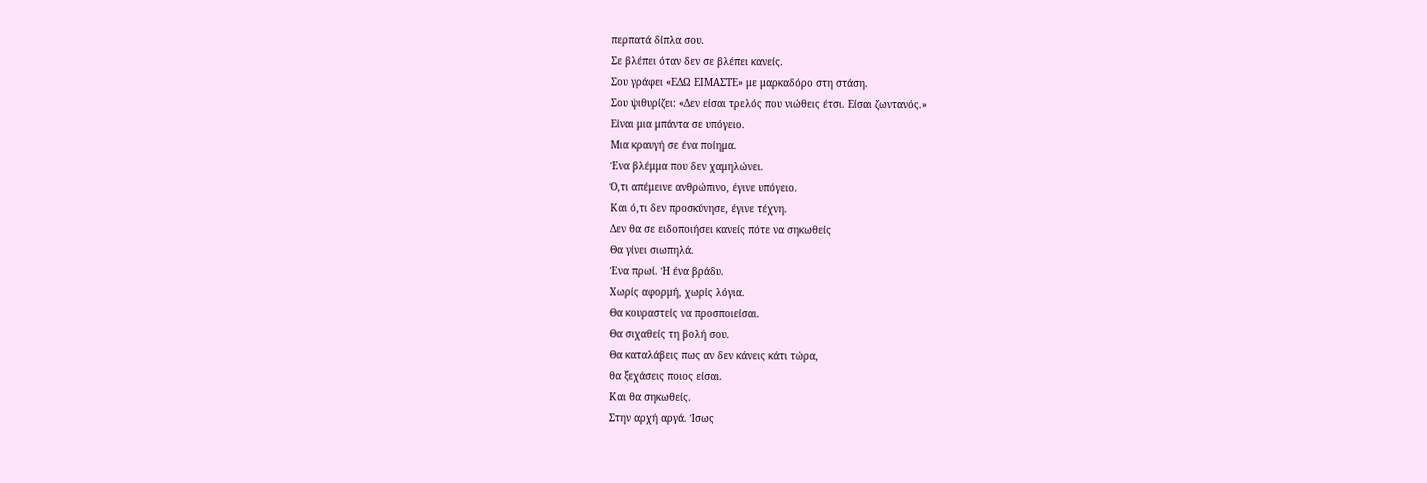περπατά δίπλα σου.
Σε βλέπει όταν δεν σε βλέπει κανείς.
Σου γράφει «ΕΔΩ ΕΙΜΑΣΤΕ» με μαρκαδόρο στη στάση.
Σου ψιθυρίζει: «Δεν είσαι τρελός που νιώθεις έτσι. Είσαι ζωντανός.»
Είναι μια μπάντα σε υπόγειο.
Μια κραυγή σε ένα ποίημα.
Ένα βλέμμα που δεν χαμηλώνει.
Ό,τι απέμεινε ανθρώπινο, έγινε υπόγειο.
Και ό,τι δεν προσκύνησε, έγινε τέχνη.
Δεν θα σε ειδοποιήσει κανείς πότε να σηκωθείς
Θα γίνει σιωπηλά.
Ένα πρωί. Ή ένα βράδυ.
Χωρίς αφορμή, χωρίς λόγια.
Θα κουραστείς να προσποιείσαι.
Θα σιχαθείς τη βολή σου.
Θα καταλάβεις πως αν δεν κάνεις κάτι τώρα,
θα ξεχάσεις ποιος είσαι.
Και θα σηκωθείς.
Στην αρχή αργά. Ίσως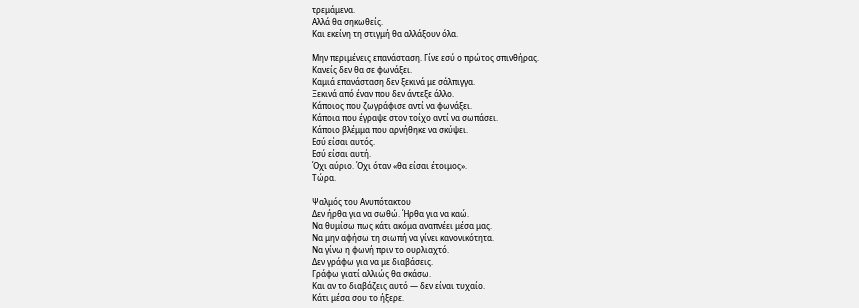τρεμάμενα.
Αλλά θα σηκωθείς.
Και εκείνη τη στιγμή θα αλλάξουν όλα.

Μην περιμένεις επανάσταση. Γίνε εσύ ο πρώτος σπινθήρας.
Κανείς δεν θα σε φωνάξει.
Καμιά επανάσταση δεν ξεκινά με σάλπιγγα.
Ξεκινά από έναν που δεν άντεξε άλλο.
Κάποιος που ζωγράφισε αντί να φωνάξει.
Κάποια που έγραψε στον τοίχο αντί να σωπάσει.
Κάποιο βλέμμα που αρνήθηκε να σκύψει.
Εσύ είσαι αυτός.
Εσύ είσαι αυτή.
Όχι αύριο. Όχι όταν «θα είσαι έτοιμος».
Τώρα.

Ψαλμός του Ανυπότακτου
Δεν ήρθα για να σωθώ. Ήρθα για να καώ.
Να θυμίσω πως κάτι ακόμα αναπνέει μέσα μας.
Να μην αφήσω τη σιωπή να γίνει κανονικότητα.
Να γίνω η φωνή πριν το ουρλιαχτό.
Δεν γράφω για να με διαβάσεις.
Γράφω γιατί αλλιώς θα σκάσω.
Και αν το διαβάζεις αυτό — δεν είναι τυχαίο.
Κάτι μέσα σου το ήξερε.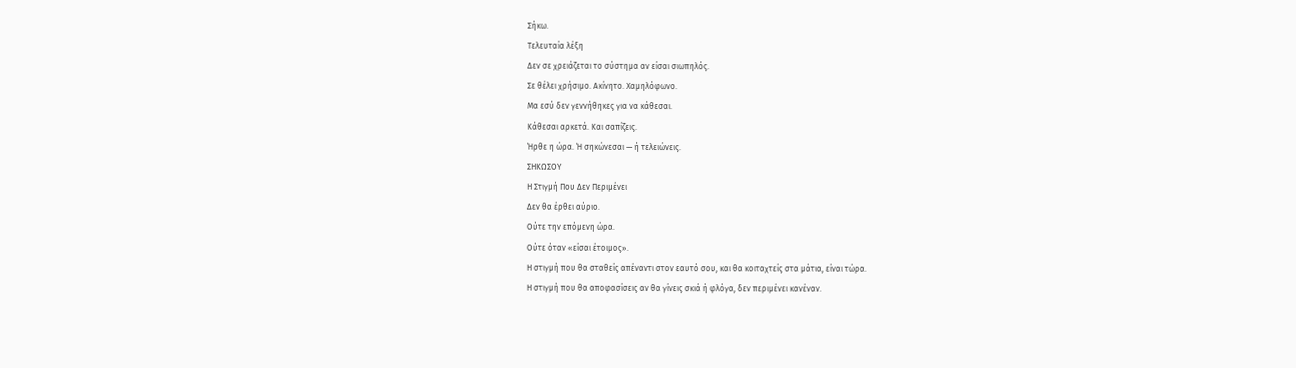Σήκω.
Τελευταία λέξη
Δεν σε χρειάζεται το σύστημα αν είσαι σιωπηλός.
Σε θέλει χρήσιμο. Ακίνητο. Χαμηλόφωνο.
Μα εσύ δεν γεννήθηκες για να κάθεσαι.
Κάθεσαι αρκετά. Και σαπίζεις.
Ήρθε η ώρα. Ή σηκώνεσαι — ή τελειώνεις.
ΣΗΚΩΣΟΥ
Η Στιγμή Που Δεν Περιμένει
Δεν θα έρθει αύριο.
Ούτε την επόμενη ώρα.
Ούτε όταν «είσαι έτοιμος».
Η στιγμή που θα σταθείς απέναντι στον εαυτό σου, και θα κοιταχτείς στα μάτια, είναι τώρα.
Η στιγμή που θα αποφασίσεις αν θα γίνεις σκιά ή φλόγα, δεν περιμένει κανέναν.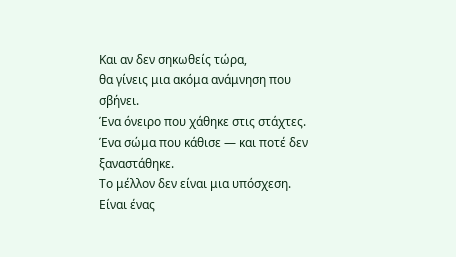Και αν δεν σηκωθείς τώρα,
θα γίνεις μια ακόμα ανάμνηση που σβήνει.
Ένα όνειρο που χάθηκε στις στάχτες.
Ένα σώμα που κάθισε — και ποτέ δεν ξαναστάθηκε.
Το μέλλον δεν είναι μια υπόσχεση.
Είναι ένας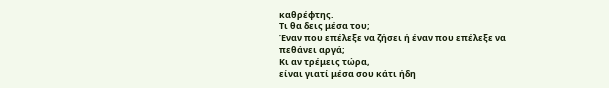καθρέφτης.
Τι θα δεις μέσα του;
Έναν που επέλεξε να ζήσει ή έναν που επέλεξε να πεθάνει αργά;
Κι αν τρέμεις τώρα,
είναι γιατί μέσα σου κάτι ήδη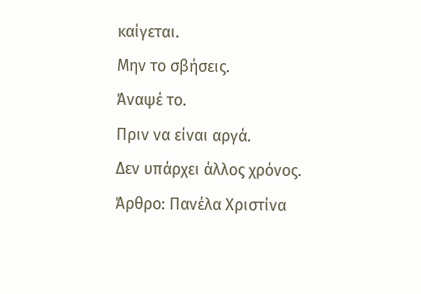καίγεται.
Μην το σβήσεις.
Άναψέ το.
Πριν να είναι αργά.
Δεν υπάρχει άλλος χρόνος.
Άρθρο: Πανέλα Χριστίνα